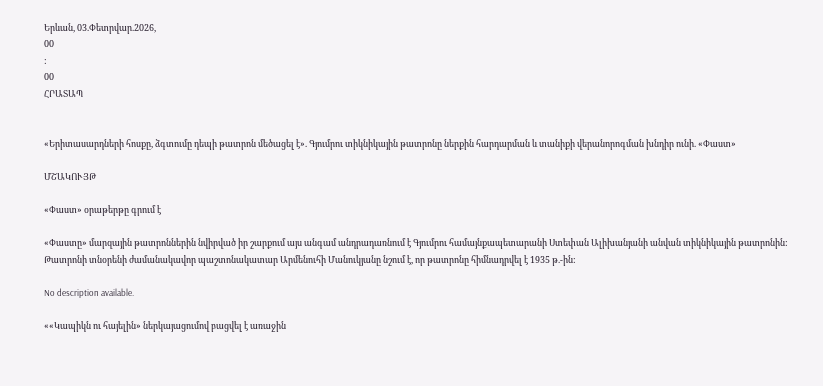Երևան, 03.Փետրվար.2026,
00
:
00
ՀՐԱՏԱՊ


«Երիտասարդների հոսքը, ձգտումը դեպի թատրոն մեծացել է». Գյումրու տիկնիկային թատրոնը ներքին հարդարման և տանիքի վերանորոգման խնդիր ունի. «Փաստ»

ՄՇԱԿՈՒՅԹ

«Փաստ» օրաթերթը գրում է

«Փաստը» մարզային թատրոններին նվիրված իր շարքում այս անգամ անդրադառնում է Գյումրու համայնքապետարանի Ստեփան Ալիխանյանի անվան տիկնիկային թատրոնին: Թատրոնի տնօրենի ժամանակավոր պաշտոնակատար Արմենուհի Մանուկյանը նշում է, որ թատրոնը հիմնադրվել է 1935 թ.-ին:

No description available.

««Կապիկն ու հայելին» ներկայացումով բացվել է առաջին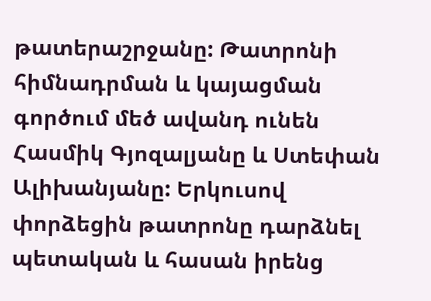թատերաշրջանը: Թատրոնի հիմնադրման և կայացման գործում մեծ ավանդ ունեն Հասմիկ Գյոզալյանը և Ստեփան Ալիխանյանը: Երկուսով փորձեցին թատրոնը դարձնել պետական և հասան իրենց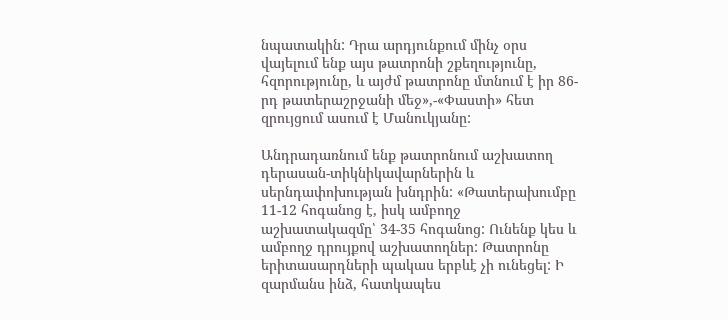նպատակին: Դրա արդյունքում մինչ օրս վայելում ենք այս թատրոնի շքեղությունը, հզորությունը, և այժմ թատրոնը մտնում է իր 86-րդ թատերաշրջանի մեջ»,-«Փաստի» հետ զրույցում ասում է Մանուկյանը:

Անդրադառնում ենք թատրոնում աշխատող դերասան-տիկնիկավարներին և սերնդափոխության խնդրին: «Թատերախումբը 11-12 հոգանոց է, իսկ ամբողջ աշխատակազմը՝ 34-35 հոգանոց: Ունենք կես և ամբողջ դրույքով աշխատողներ: Թատրոնը երիտասարդների պակաս երբևէ չի ունեցել: Ի զարմանս ինձ, հատկապես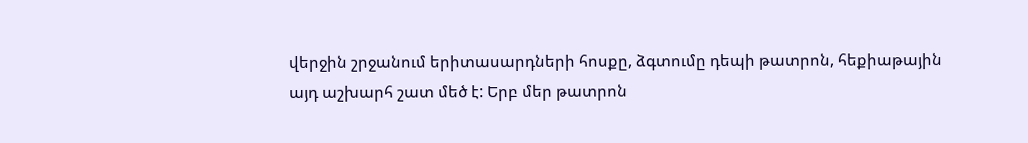վերջին շրջանում երիտասարդների հոսքը, ձգտումը դեպի թատրոն, հեքիաթային այդ աշխարհ շատ մեծ է: Երբ մեր թատրոն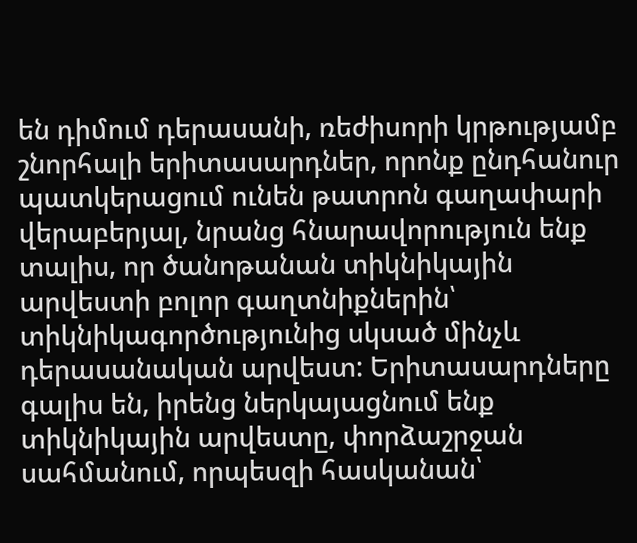են դիմում դերասանի, ռեժիսորի կրթությամբ շնորհալի երիտասարդներ, որոնք ընդհանուր պատկերացում ունեն թատրոն գաղափարի վերաբերյալ, նրանց հնարավորություն ենք տալիս, որ ծանոթանան տիկնիկային արվեստի բոլոր գաղտնիքներին՝ տիկնիկագործությունից սկսած մինչև դերասանական արվեստ: Երիտասարդները գալիս են, իրենց ներկայացնում ենք տիկնիկային արվեստը, փորձաշրջան սահմանում, որպեսզի հասկանան՝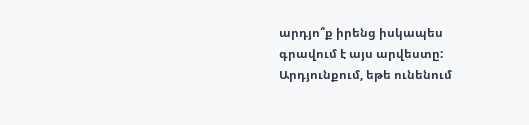արդյո՞ք իրենց իսկապես գրավում է այս արվեստը: Արդյունքում, եթե ունենում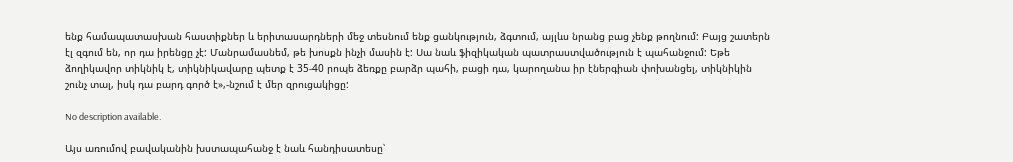ենք համապատասխան հաստիքներ և երիտասարդների մեջ տեսնում ենք ցանկություն, ձգտում, այլևս նրանց բաց չենք թողնում: Բայց շատերն էլ զգում են, որ դա իրենցը չէ: Մանրամասնեմ, թե խոսքն ինչի մասին է: Սա նաև ֆիզիկական պատրաստվածություն է պահանջում: Եթե ձողիկավոր տիկնիկ է, տիկնիկավարը պետք է 35-40 րոպե ձեռքը բարձր պահի, բացի դա, կարողանա իր էներգիան փոխանցել, տիկնիկին շունչ տալ, իսկ դա բարդ գործ է»,-նշում է մեր զրուցակիցը:

No description available.

Այս առումով բավականին խստապահանջ է նաև հանդիսատեսը՝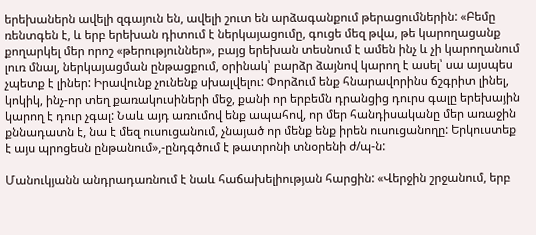երեխաներն ավելի զգայուն են, ավելի շուտ են արձագանքում թերացումներին: «Բեմը ռենտգեն է, և երբ երեխան դիտում է ներկայացումը, գուցե մեզ թվա, թե կարողացանք քողարկել մեր որոշ «թերություններ», բայց երեխան տեսնում է ամեն ինչ և չի կարողանում լուռ մնալ, ներկայացման ընթացքում, օրինակ՝ բարձր ձայնով կարող է ասել՝ սա այսպես չպետք է լիներ: Իրավունք չունենք սխալվելու: Փորձում ենք հնարավորինս ճշգրիտ լինել, կոկիկ, ինչ-որ տեղ քառակուսիների մեջ, քանի որ երբեմն դրանցից դուրս գալը երեխային կարող է դուր չգալ: Նաև այդ առումով ենք ապահով, որ մեր հանդիսականը մեր առաջին քննադատն է, նա է մեզ ուսուցանում, չնայած որ մենք ենք իրեն ուսուցանողը: Երկուստեք է այս պրոցեսն ընթանում»,-ընդգծում է թատրոնի տնօրենի ժ/պ-ն:

Մանուկյանն անդրադառնում է նաև հաճախելիության հարցին: «Վերջին շրջանում, երբ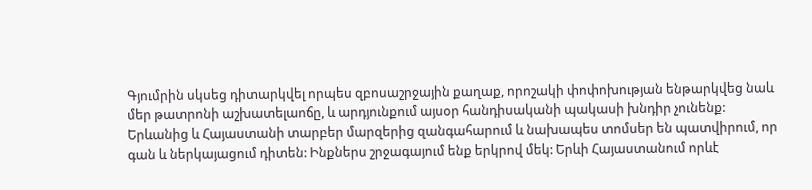Գյումրին սկսեց դիտարկվել որպես զբոսաշրջային քաղաք, որոշակի փոփոխության ենթարկվեց նաև մեր թատրոնի աշխատելաոճը, և արդյունքում այսօր հանդիսականի պակասի խնդիր չունենք: Երևանից և Հայաստանի տարբեր մարզերից զանգահարում և նախապես տոմսեր են պատվիրում, որ գան և ներկայացում դիտեն: Ինքներս շրջագայում ենք երկրով մեկ: Երևի Հայաստանում որևէ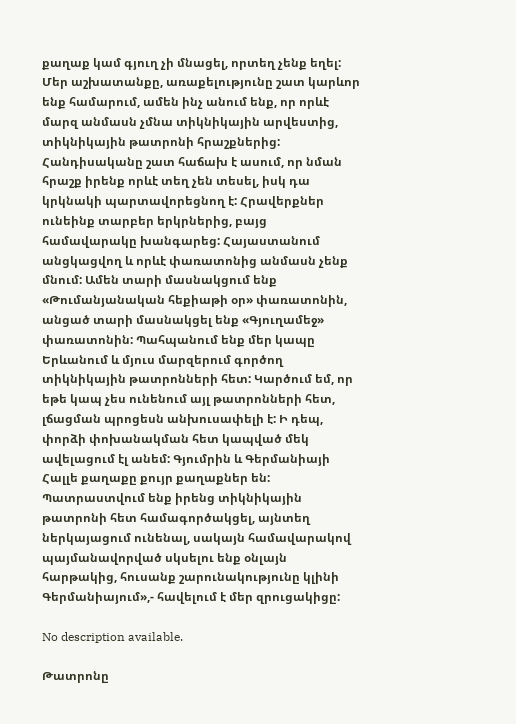քաղաք կամ գյուղ չի մնացել, որտեղ չենք եղել: Մեր աշխատանքը, առաքելությունը շատ կարևոր ենք համարում, ամեն ինչ անում ենք, որ որևէ մարզ անմասն չմնա տիկնիկային արվեստից, տիկնիկային թատրոնի հրաշքներից: Հանդիսականը շատ հաճախ է ասում, որ նման հրաշք իրենք որևէ տեղ չեն տեսել, իսկ դա կրկնակի պարտավորեցնող է: Հրավերքներ ունեինք տարբեր երկրներից, բայց համավարակը խանգարեց: Հայաստանում անցկացվող և որևէ փառատոնից անմասն չենք մնում: Ամեն տարի մասնակցում ենք «Թումանյանական հեքիաթի օր» փառատոնին, անցած տարի մասնակցել ենք «Գյուղամեջ» փառատոնին: Պահպանում ենք մեր կապը Երևանում և մյուս մարզերում գործող տիկնիկային թատրոնների հետ: Կարծում եմ, որ եթե կապ չես ունենում այլ թատրոնների հետ, լճացման պրոցեսն անխուսափելի է: Ի դեպ, փորձի փոխանակման հետ կապված մեկ ավելացում էլ անեմ: Գյումրին և Գերմանիայի Հալլե քաղաքը քույր քաղաքներ են: Պատրաստվում ենք իրենց տիկնիկային թատրոնի հետ համագործակցել, այնտեղ ներկայացում ունենալ, սակայն համավարակով պայմանավորված սկսելու ենք օնլայն հարթակից, հուսանք շարունակությունը կլինի Գերմանիայում»,- հավելում է մեր զրուցակիցը:

No description available.

Թատրոնը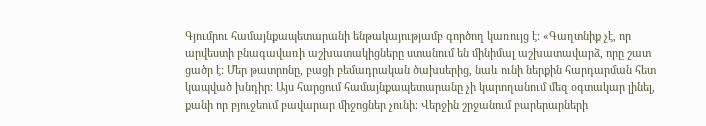Գյումրու համայնքապետարանի ենթակայությամբ գործող կառույց է: «Գաղտնիք չէ, որ արվեստի բնագավառի աշխատակիցները ստանում են մինիմալ աշխատավարձ, որը շատ ցածր է: Մեր թատրոնը, բացի բեմադրական ծախսերից, նաև ունի ներքին հարդարման հետ կապված խնդիր: Այս հարցում համայնքապետարանը չի կարողանում մեզ օգտակար լինել, քանի որ բյուջեում բավարար միջոցներ չունի: Վերջին շրջանում բարերարների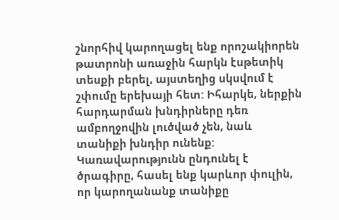շնորհիվ կարողացել ենք որոշակիորեն թատրոնի առաջին հարկն էսթետիկ տեսքի բերել, այստեղից սկսվում է շփումը երեխայի հետ: Իհարկե, ներքին հարդարման խնդիրները դեռ ամբողջովին լուծված չեն, նաև տանիքի խնդիր ունենք: Կառավարությունն ընդունել է ծրագիրը, հասել ենք կարևոր փուլին, որ կարողանանք տանիքը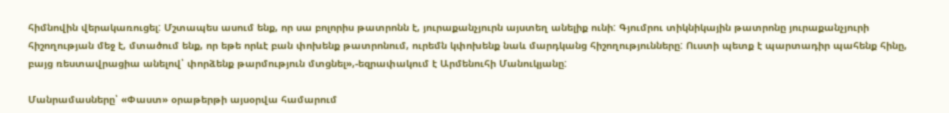հիմնովին վերակառուցել: Մշտապես ասում ենք, որ սա բոլորիս թատրոնն է, յուրաքանչյուրն այստեղ անելիք ունի: Գյումրու տիկնիկային թատրոնը յուրաքանչյուրի հիշողության մեջ է, մտածում ենք, որ եթե որևէ բան փոխենք թատրոնում, ուրեմն կփոխենք նաև մարդկանց հիշողությունները: Ուստի պետք է պարտադիր պահենք հինը, բայց ռեստավրացիա անելով՝ փորձենք թարմություն մտցնել»,-եզրափակում է Արմենուհի Մանուկյանը:

Մանրամասները՝ «Փաստ» օրաթերթի այսօրվա համարում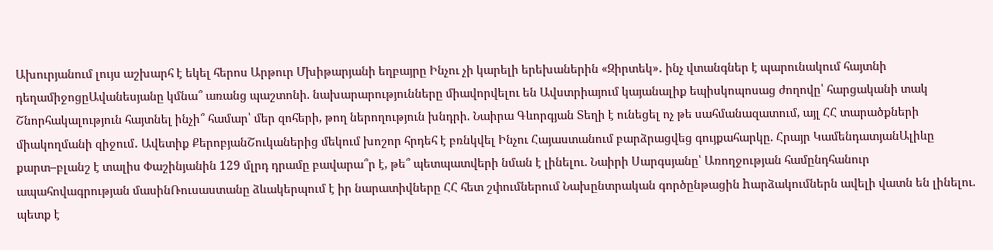Ախուրյանում լույս աշխարհ է եկել հերոս Արթուր Մխիթարյանի եղբայրը Ինչու չի կարելի երեխաներին «Զիրտեկ»․ ինչ վտանգներ է պարունակում հայտնի դեղամիջոցըԱվանեսյանը կմնա՞ առանց պաշտոնի. նախարարությունները միավորվելու են Ավստրիայում կայանալիք եպիսկոպոսաց ժողովը՝ հարցականի տակ Շնորհակալություն հայտնել ինչի՞ համար՝ մեր զոհերի, թող ներողություն խնդրի. Նաիրա Գևորգյան Տեղի է ունեցել ոչ թե սահմանազատում, այլ ՀՀ տարածքների միակողմանի զիջում․ Ավետիք ՔերոբյանՇուկաներից մեկում խոշոր հրդեհ է բռնկվել Ինչու Հայաստանում բարձրացվեց գույքահարկը. Հրայր ԿամենդատյանԱլիևը քարտ–բլանշ է տալիս Փաշինյանին 129 մլրդ դրամը բավարա՞ր է, թե՞ պետպատվերի նման է լինելու. Նաիրի Սարգսյանը՝ Առողջության համընդհանուր ապահովագրության մասինՌուսաստանը ձևակերպում է իր նարատիվները ՀՀ հետ շփումներում Նախընտրական գործընթացին hարձակումներն ավելի վատն են լինելու. պետք է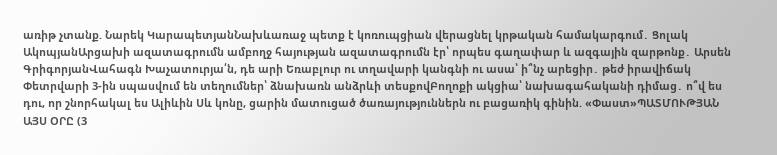առիթ չտանք. Նարեկ ԿարապետյանՆախևառաջ պետք է կոռուպցիան վերացնել կրթական համակարգում․ Ցոլակ ԱկոպյանԱրցախի ազատագրումն ամբողջ հայության ազատագրումն էր՝ որպես գաղափար և ազգային զարթոնք․ Արսեն ԳրիգորյանՎահագն Խաչատուրյա՛ն, դե արի Եռաբլուր ու տղավարի կանգնի ու ասա՝ ի՞նչ արեցիր․ թեժ իրավիճակ Փետրվարի 3-ին սպասվում են տեղումներ՝ ձնախառն անձրևի տեսքովԲողոքի ակցիա՝ նախագահականի դիմաց․ ո՞վ ես դու, որ շնորհակալ ես Ալիևին Սև կոնը, ցարին մատուցած ծառայություններն ու բացառիկ գինին. «Փաստ»ՊԱՏՄՈՒԹՅԱՆ ԱՅՍ ՕՐԸ (3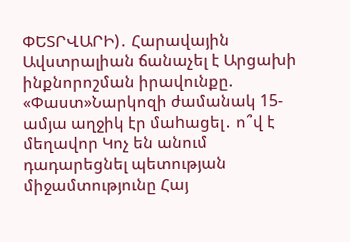ՓԵՏՐՎԱՐԻ)․ Հարավային Ավստրալիան ճանաչել է Արցախի ինքնորոշման իրավունքը. «Փաստ»Նարկոզի ժամանակ 15-ամյա աղջիկ էր մաhացել․ ո՞վ է մեղավոր Կոչ են անում դադարեցնել պետության միջամտությունը Հայ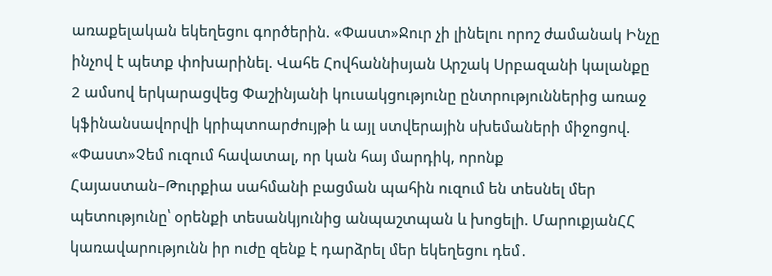առաքելական եկեղեցու գործերին. «Փաստ»Ջուր չի լինելու որոշ ժամանակ Ինչը ինչով է պետք փոխարինել. Վահե Հովհաննիսյան Արշակ Սրբազանի կալանքը 2 ամսով երկարացվեց Փաշինյանի կուսակցությունը ընտրություններից առաջ կֆինանսավորվի կրիպտոարժույթի և այլ ստվերային սխեմաների միջոցով. «Փաստ»Չեմ ուզում հավատալ, որ կան հայ մարդիկ, որոնք Հայաստան–Թուրքիա սահմանի բացման պահին ուզում են տեսնել մեր պետությունը՝ օրենքի տեսանկյունից անպաշտպան և խոցելի. ՄարուքյանՀՀ կառավարությունն իր ուժը զենք է դարձրել մեր եկեղեցու դեմ․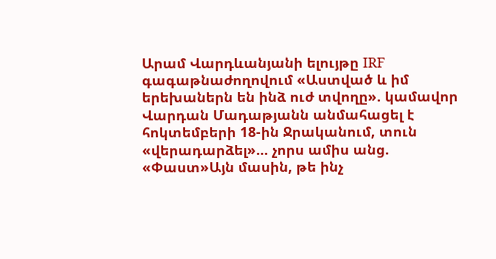Արամ Վարդևանյանի ելույթը IRF գագաթնաժողովում «Աստված և իմ երեխաներն են ինձ ուժ տվողը». կամավոր Վարդան Մադաթյանն անմահացել է հոկտեմբերի 18-ին Ջրականում, տուն «վերադարձել»... չորս ամիս անց. «Փաստ»Այն մասին, թե ինչ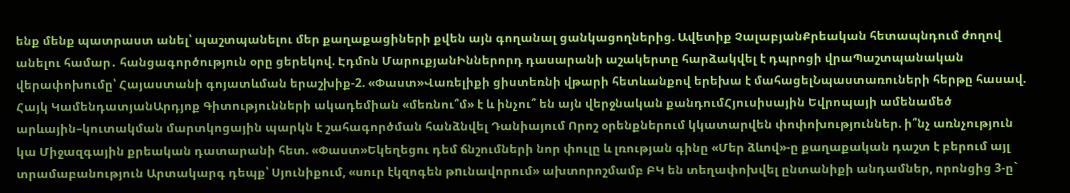ենք մենք պատրաստ անել՝ պաշտպանելու մեր քաղաքացիների քվեն այն գողանալ ցանկացողներից. Ավետիք ՉալաբյանՔրեական հետապնդում ժողով անելու համար․ հանցագործություն օրը ցերեկով. Էդմոն ՄարուքյանԻններորդ դասարանի աշակերտը հարձակվել է դպրոցի վրաՊաշտպանական վերափոխումը՝ Հայաստանի գոյատևման երաշխիք-2. «Փաստ»Վառելիքի ցիստեռնի վթարի հետևանքով երեխա է մահացելՆպաստառուների հերթը հասավ. Հայկ ԿամենդատյանԱրդյոք Գիտությունների ակադեմիան «մեռնու՞մ» է և ինչու՞ են այն վերջնական քանդումՀյուսիսային Եվրոպայի ամենամեծ արևային–կուտակման մարտկոցային պարկն է շահագործման հանձնվել Դանիայում Որոշ օրենքներում կկատարվեն փոփոխություններ. ի՞նչ առնչություն կա Միջազգային քրեական դատարանի հետ. «Փաստ»Եկեղեցու դեմ ճնշումների նոր փուլը և լռության գինը «Մեր ձևով»-ը քաղաքական դաշտ է բերում այլ տրամաբանություն Արտակարգ դեպք՝ Սյունիքում, «սուր էկզոգեն թnւնավորում» ախտորոշմամբ ԲԿ են տեղափոխվել ընտանիքի անդամներ, որոնցից 3-ը`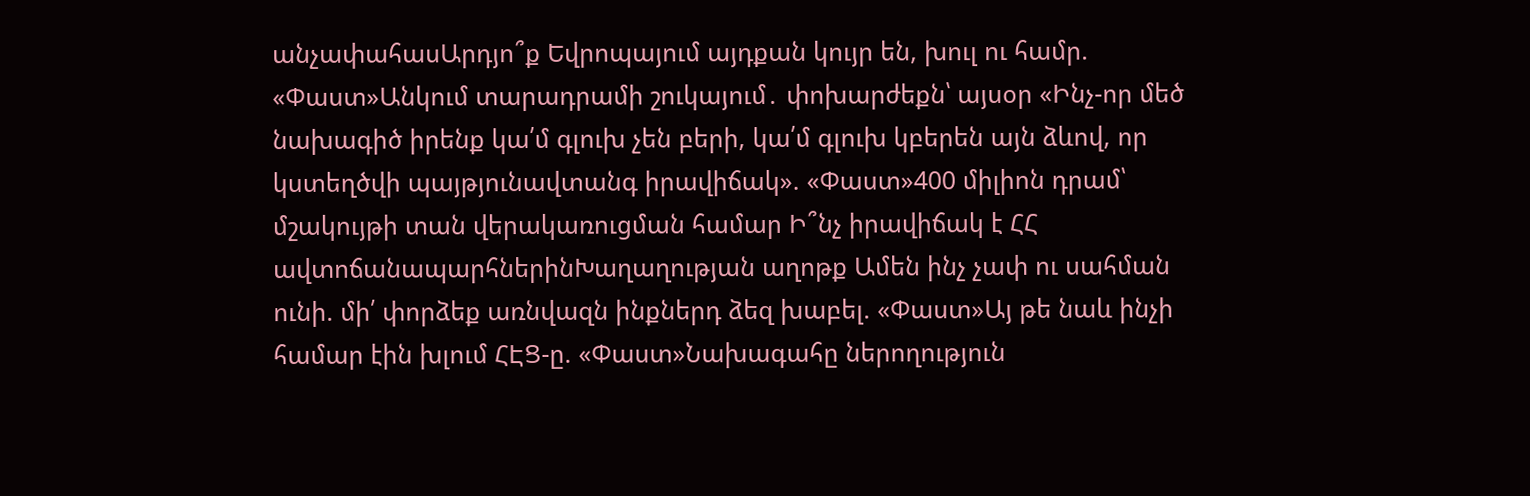անչափահասԱրդյո՞ք Եվրոպայում այդքան կույր են, խուլ ու համր. «Փաստ»Անկում տարադրամի շուկայում․ փոխարժեքն՝ այսօր «Ինչ-որ մեծ նախագիծ իրենք կա՛մ գլուխ չեն բերի, կա՛մ գլուխ կբերեն այն ձևով, որ կստեղծվի պայթյունավտանգ իրավիճակ». «Փաստ»400 միլիոն դրամ՝ մշակույթի տան վերակառուցման համար Ի՞նչ իրավիճակ է ՀՀ ավտոճանապարհներինԽաղաղության աղոթք Ամեն ինչ չափ ու սահման ունի. մի՛ փորձեք առնվազն ինքներդ ձեզ խաբել. «Փաստ»Այ թե նաև ինչի համար էին խլում ՀԷՑ-ը. «Փաստ»Նախագահը ներողություն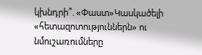կխնդրի՞. «Փաստ»Կասկածելի «հետազոտություններն» ու նմուշառումները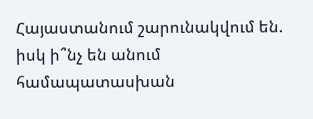Հայաստանում շարունակվում են. իսկ ի՞նչ են անում համապատասխան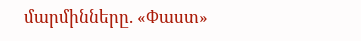մարմինները. «Փաստ»